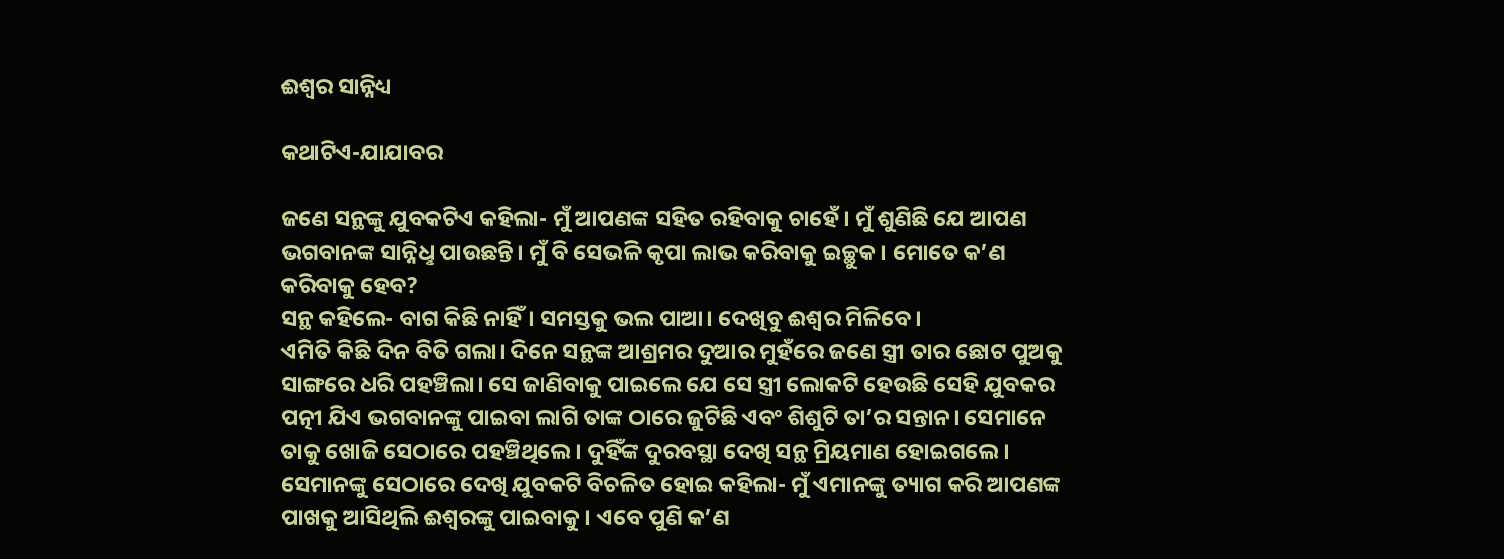ଈଶ୍ବର ସାନ୍ନିଧ୍ୟ

କଥାଟିଏ-ଯାଯାବର

ଜଣେ ସନ୍ଥଙ୍କୁ ଯୁବକଟିଏ କହିଲା- ମୁଁ ଆପଣଙ୍କ ସହିତ ରହିବାକୁ ଚାହେଁ। ମୁଁ ଶୁଣିଛି ଯେ ଆପଣ ଭଗବାନଙ୍କ ସାନ୍ନିଧୢ ପାଉଛନ୍ତି। ମୁଁ ବି ସେଭଳି କୃପା ଲାଭ କରିବାକୁ ଇଚ୍ଛୁକ। ମୋତେ କ’ଣ କରିବାକୁ ହେବ?
ସନ୍ଥ କହିଲେ- ବାଗ କିଛି ନାହିଁ। ସମସ୍ତକୁ ଭଲ ପାଆ। ଦେଖିବୁ ଈଶ୍ବର ମିଳିବେ।
ଏମିତି କିଛି ଦିନ ବିତି ଗଲା। ଦିନେ ସନ୍ଥଙ୍କ ଆଶ୍ରମର ଦୁଆର ମୁହଁରେ ଜଣେ ସ୍ତ୍ରୀ ତାର ଛୋଟ ପୁଅକୁ ସାଙ୍ଗରେ ଧରି ପହଞ୍ଚିଲା। ସେ ଜାଣିବାକୁ ପାଇଲେ ଯେ ସେ ସ୍ତ୍ରୀ ଲୋକଟି ହେଉଛି ସେହି ଯୁବକର ପତ୍ନୀ ଯିଏ ଭଗବାନଙ୍କୁ ପାଇବା ଲାଗି ତାଙ୍କ ଠାରେ ଜୁଟିଛି ଏବଂ ଶିଶୁଟି ତା’ର ସନ୍ତାନ। ସେମାନେ ତାକୁ ଖୋଜି ସେଠାରେ ପହଞ୍ଚିଥିଲେ। ଦୁହିଁଙ୍କ ଦୁରବସ୍ଥା ଦେଖି ସନ୍ଥ ମ୍ରିୟମାଣ ହୋଇଗଲେ। ସେମାନଙ୍କୁ ସେଠାରେ ଦେଖି ଯୁବକଟି ବିଚଳିତ ହୋଇ କହିଲା- ମୁଁ ଏମାନଙ୍କୁ ତ୍ୟାଗ କରି ଆପଣଙ୍କ ପାଖକୁ ଆସିଥିଲି ଈଶ୍ବରଙ୍କୁ ପାଇବାକୁ। ଏବେ ପୁଣି କ’ଣ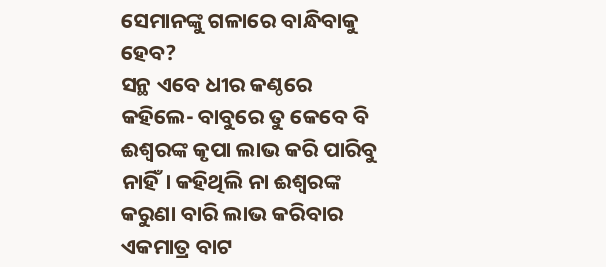ସେମାନଙ୍କୁ ଗଳାରେ ବାନ୍ଧିବାକୁ ହେବ?
ସନ୍ଥ ଏବେ ଧୀର କଣ୍ଠରେ କହିଲେ- ବାବୁରେ ତୁ କେବେ ବି ଈଶ୍ବରଙ୍କ କୃପା ଲାଭ କରି ପାରିବୁ ନାହିଁ। କହିଥିଲି ନା ଈଶ୍ବରଙ୍କ କରୁଣା ବାରି ଲାଭ କରିବାର ଏକମାତ୍ର ବାଟ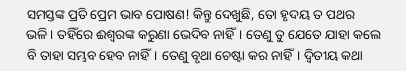ସମସ୍ତଙ୍କ ପ୍ରତି ପ୍ରେମ ଭାବ ପୋଷଣ! କିନ୍ତୁ ଦେଖୁଛି, ତୋ ହୃଦୟ ତ ପଥର ଭଳି। ତହିଁରେ ଈଶ୍ବରଙ୍କ କରୁଣା ଭେଦିବ ନାହିଁ। ତେଣୁ ତୁ ଯେତେ ଯାହା କଲେ ବି ତାହା ସମ୍ଭବ ହେବ ନାହିଁ। ତେଣୁ ବୃଥା ଚେଷ୍ଟା କର ନାହିଁ। ଦ୍ବିତୀୟ କଥା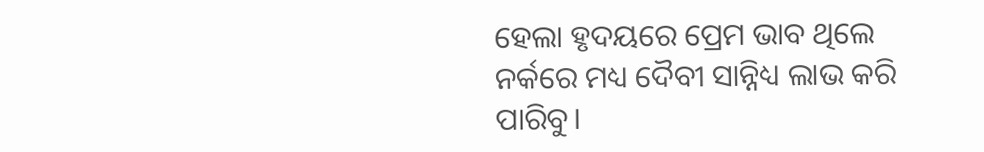ହେଲା ହୃଦୟରେ ପ୍ରେମ ଭାବ ଥିଲେ ନର୍କରେ ମଧ୍ୟ ଦୈବୀ ସାନ୍ନିଧ୍ୟ ଲାଭ କରି ପାରିବୁ।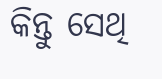କିନ୍ତୁ ସେଥି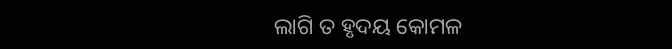ଲାଗି ତ ହୃଦୟ କୋମଳ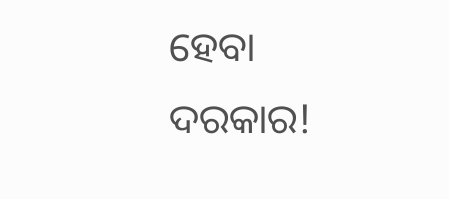ହେବା ଦରକାର!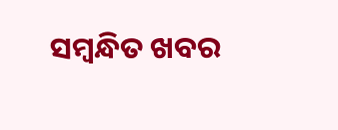ସମ୍ବନ୍ଧିତ ଖବର